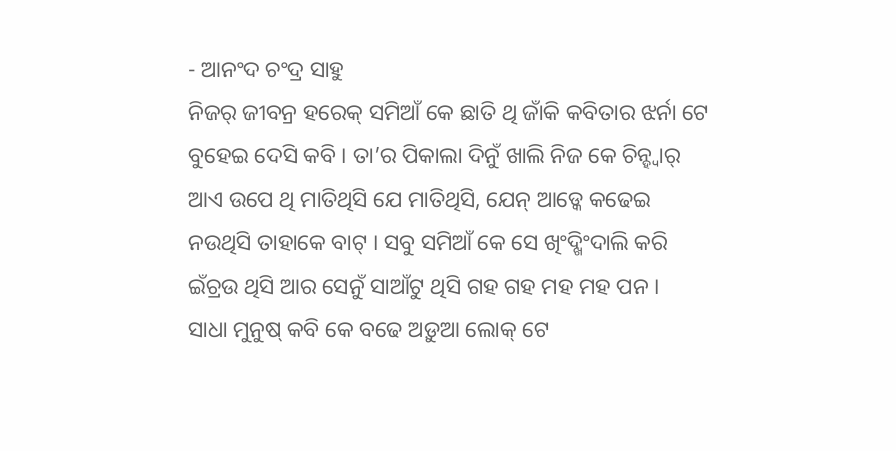- ଆନଂଦ ଚଂଦ୍ର ସାହୁ
ନିଜର୍ ଜୀବନ୍ର ହରେକ୍ ସମିଆଁ କେ ଛାତି ଥି ଜାଁକି କବିତାର ଝର୍ନା ଟେ ବୁହେଇ ଦେସି କବି । ତା’ର ପିକାଲା ଦିନୁଁ ଖାଲି ନିଜ କେ ଚିନ୍ହ୍ବାର୍ ଆଏ ଉପେ ଥି ମାତିଥିସି ଯେ ମାତିଥିସି, ଯେନ୍ ଆଡ୍କେ କଢେଇ ନଉଥିସି ତାହାକେ ବାଟ୍ । ସବୁ ସମିଆଁ କେ ସେ ଖିଂଦ୍ଖିଂଦାଲି କରି ଇଁଚ୍ରଉ ଥିସି ଆର ସେନୁଁ ସାଆଁଟୁ ଥିସି ଗହ ଗହ ମହ ମହ ପନ ।
ସାଧା ମୁନୁଷ୍ କବି କେ ବଢେ ଅଡ଼ୁଆ ଲୋକ୍ ଟେ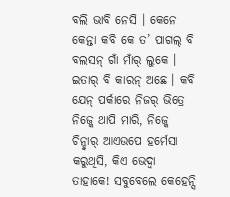ବଲି ଭାବି ନେସି । କେନେ କେନ୍ତା କବି କେ ତ’ ପାଗଲ୍ ବି ବଲସନ୍ ଗାଁ ମାଁର୍ ଲୁକେ । ଇତାର୍ ବି କାରନ୍ ଅଛେ । କବି ଯେନ୍ ପର୍କାରେ ନିଜର୍ ଭିତ୍ରେ ନିଜ୍କେ ଥାପି ମାରି, ନିଜ୍କେ ଚିନ୍ହ୍ବାର୍ ଆଏଉପେ ହର୍ମେସା କରୁଥିସି, କିଏ ଭେଦ୍ବା ତାହାକେ! ସବୁବେଲେ କେହେନ୍ସି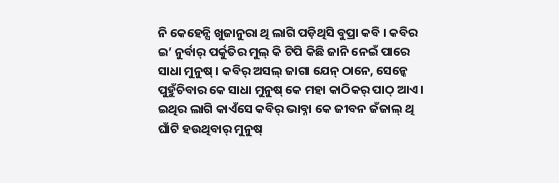ନି କେହେନ୍ସି ଖୁଜାନୁରା ଥି ଲାଗି ପଡ଼ିଥିସି ବୁପ୍ରା କବି । କବିର ଇ’ ନୁର୍ବାର୍ ପର୍କୁତିର ମୁଲ୍ କି ଟିପି କିଛି ଜାନି ନେଇଁ ପାରେ ସାଧା ମୁନୁଷ୍ । କବିର୍ ଅସଲ୍ ଜାଗା ଯେନ୍ ଠାନେ, ସେନ୍କେ ପୁହୁଁଚିବାର କେ ସାଧା ମୁନୁଷ୍ କେ ମହା କାଠିକର୍ ପାଠ୍ ଆଏ । ଇଥିର ଲାଗି କାଏଁସେ କବିର୍ ଭାବ୍ନା କେ ଜୀବନ ଜଁଜାଲ୍ ଥି ଘାଁଟି ହଉଥିବାର୍ ମୁନୁଷ୍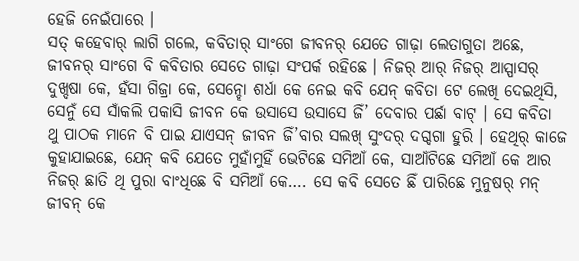ହେଜି ନେଇଁପାରେ ।
ସତ୍ କହେବାର୍ ଲାଗି ଗଲେ, କବିତାର୍ ସାଂଗେ ଜୀବନର୍ ଯେତେ ଗାଢ଼ା ଲେତାଗୁତା ଅଛେ, ଜୀବନର୍ ସାଂଗେ ବି କବିତାର ସେତେ ଗାଢ଼ା ସଂପର୍କ ରହିଛେ । ନିଜର୍ ଆର୍ ନିଜର୍ ଆସ୍ପାସର୍ ଦୁଖ୍ଦଷା କେ, ହଁସା ଗିଜ୍ରା କେ, ସେନ୍ହୋ ଶର୍ଧା କେ ନେଇ କବି ଯେନ୍ କବିତା ଟେ ଲେଖି ଦେଇଥିସି, ସେନୁଁ ସେ ସାଁକଲି ପକାସି ଜୀବନ କେ ଉସାସେ ଉସାସେ ଜିଁ’ ଦେବାର ପର୍ଛା ବାଟ୍ । ସେ କବିତା ଥୁ ପାଠକ ମାନେ ବି ପାଇ ଯାଏସନ୍ ଜୀବନ ଜିଁ’ବାର ସଲଖ୍ ସୁଂଦର୍ ଦଗ୍ଦଗା ହୁରି । ହେଥିର୍ କାଜେ କୁହାଯାଇଛେ, ଯେନ୍ କବି ଯେତେ ମୁହାଁମୁହିଁ ଭେଟିଛେ ସମିଆଁ କେ, ସାଆଁଟିଛେ ସମିଆଁ କେ ଆର ନିଜର୍ ଛାତି ଥି ପୁରା ବାଂଧିଛେ ବି ସମିଆଁ କେ…. ସେ କବି ସେତେ ଛିଁ ପାରିଛେ ମୁନୁଷର୍ ମନ୍ ଜୀବନ୍ କେ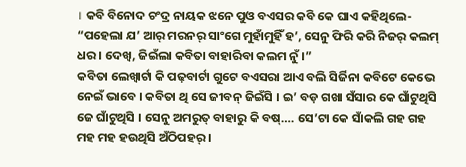। କବି ବିନୋଦ ଚଂଦ୍ର ନାୟକ ଝନେ ପୁଓ ବଏସର କବି କେ ଘାଏ କହିଥିଲେ- “ପହେଲା ଯ’ ଆର୍ ମରନର୍ ସାଂଗେ ମୁହାଁମୁହିଁ ହ’, ସେନୁ ଫିରି କରି ନିଜର୍ କଲମ୍ ଧର । ଦେଖ୍ବ, ଜିଇଁଲା କବିତା ବାହାରିବା କଲମ ନୁଁ ।”
କବିତା ଲେଖ୍ବାର୍ଟା କି ପଢ଼ବାର୍ଟା ଗୁଟେ ବଏସରା ଆଏ ବଲି ସିର୍ଜିନା କବିଟେ କେଭେ ନେଇଁ ଭାବେ । କବିତା ଥି ସେ ଜୀବନ୍ ଜିଇଁସି । ଇ’ ବଡ଼ ଗଖା ସଁସାର କେ ଘାଁଟୁଥିସି ଜେ ଘାଁଟୁଥିସି । ସେନୁ ଅମରୁତ୍ ବାହାରୁ କି ବଷ୍…. ସେ’ଟା କେ ସାଁକଲି ଗହ ଗହ ମହ ମହ ହଉଥିସି ଅଁଠିପହର୍ ।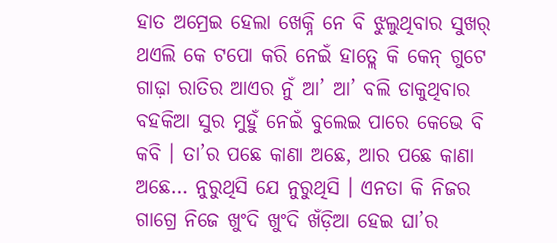ହାତ ଅମ୍ରେଇ ହେଲା ଖେକ୍ନି ନେ ବି ଝୁଲୁଥିବାର ସୁଖର୍ ଥଏଲି କେ ଟପୋ କରି ନେଇଁ ହାତ୍ଲେ କି କେନ୍ ଗୁଟେ ଗାଢ଼ା ରାତିର ଆଏର ନୁଁ ଆ’ ଆ’ ବଲି ଡାକୁଥିବାର ବହକିଆ ସୁର ମୁହୁଁ ନେଇଁ ବୁଲେଇ ପାରେ କେଭେ ବି କବି । ତା’ର ପଛେ କାଣା ଅଛେ, ଆର ପଛେ କାଣା ଅଛେ… ନୁରୁଥିସି ଯେ ନୁରୁଥିସି । ଏନତା କି ନିଜର ଗାଗ୍ରେ ନିଜେ ଖୁଂଦି ଖୁଂଦି ଖଁଡ଼ିଆ ହେଇ ଘା’ର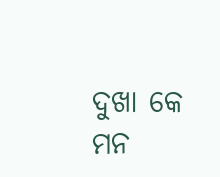ଦୁଖା କେ ମନ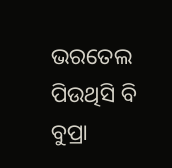ଭରତେଲ ପିଉଥିସି ବି ବୁପ୍ରା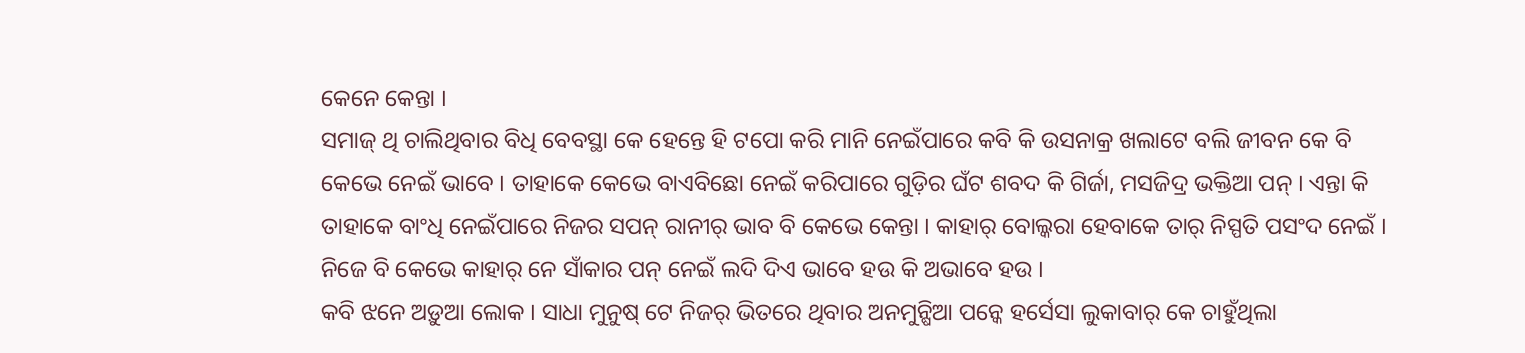କେନେ କେନ୍ତା ।
ସମାଜ୍ ଥି ଚାଲିଥିବାର ବିଧି ବେବସ୍ଥା କେ ହେନ୍ତେ ହି ଟପୋ କରି ମାନି ନେଇଁପାରେ କବି କି ଉସନାକ୍ର ଖଲାଟେ ବଲି ଜୀବନ କେ ବି କେଭେ ନେଇଁ ଭାବେ । ତାହାକେ କେଭେ ବାଏବିଛୋ ନେଇଁ କରିପାରେ ଗୁଡ଼ିର ଘଁଟ ଶବଦ କି ଗିର୍ଜା, ମସଜିଦ୍ର ଭକ୍ତିଆ ପନ୍ । ଏନ୍ତା କି ତାହାକେ ବାଂଧି ନେଇଁପାରେ ନିଜର ସପନ୍ ରାନୀର୍ ଭାବ ବି କେଭେ କେନ୍ତା । କାହାର୍ ବୋଲ୍କରା ହେବାକେ ତାର୍ ନିସ୍ପତି ପସଂଦ ନେଇଁ । ନିଜେ ବି କେଭେ କାହାର୍ ନେ ସାଁକାର ପନ୍ ନେଇଁ ଲଦି ଦିଏ ଭାବେ ହଉ କି ଅଭାବେ ହଉ ।
କବି ଝନେ ଅଡ଼ୁଆ ଲୋକ । ସାଧା ମୁନୁଷ୍ ଟେ ନିଜର୍ ଭିତରେ ଥିବାର ଅନମୁନ୍ଷିଆ ପନ୍କେ ହର୍ସେସା ଲୁକାବାର୍ କେ ଚାହୁଁଥିଲା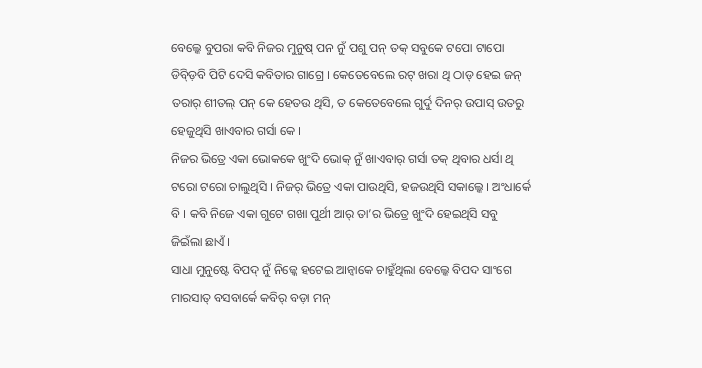ବେଲ୍କେ ବୁପରା କବି ନିଜର ମୁନୁଷ୍ ପନ ନୁଁ ପଶୁ ପନ୍ ତକ୍ ସବୁକେ ଟପୋ ଟାପୋ ଡିବ୍ଡ଼ିବି ପିଟି ଦେସି କବିତାର ଗାଗ୍ରେ । କେତେବେଲେ ରଟ୍ ଖରା ଥି ଠାଡ୍ ହେଇ ଜନ୍ ତରାର୍ ଶୀତଲ୍ ପନ୍ କେ ହେତଉ ଥିସି, ତ କେତେବେଲେ ଗୁର୍ଦୁ ଦିନର୍ ଉପାସ୍ ଉତରୁ ହେଜୁଥିସି ଖାଏବାର ଗର୍ସା କେ ।
ନିଜର ଭିତ୍ରେ ଏକା ଭୋକକେ ଖୁଂଦି ଭୋକ୍ ନୁଁ ଖାଏବାର୍ ଗର୍ସା ତକ୍ ଥିବାର ଧର୍ସା ଥି ଟରୋ ଟରୋ ଚାଲୁଥିସି । ନିଜର୍ ଭିତ୍ରେ ଏକା ପାଉଥିସି, ହଜଉଥିସି ସକାଲ୍କେ । ଅଂଧାର୍କେ ବି । କବି ନିଜେ ଏକା ଗୁଟେ ଗଖା ପୁର୍ଥୀ ଆର୍ ତା’ର ଭିତ୍ରେ ଖୁଂଦି ହେଇଥିସି ସବୁ ଜିଇଁଲା ଛାଏଁ ।
ସାଧା ମୁନୁଷ୍ଟେ ବିପଦ୍ ନୁଁ ନିଜ୍କେ ହଟେଇ ଆନ୍ବାକେ ଚାହୁଁଥିଲା ବେଲ୍କେ ବିପଦ ସାଂଗେ ମାରସାତ୍ ବସବାର୍କେ କବିର୍ ବଡ଼ା ମନ୍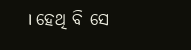। ହେଥି ବି ସେ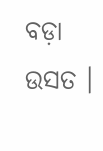ବଡ଼ା ଉସତ ।